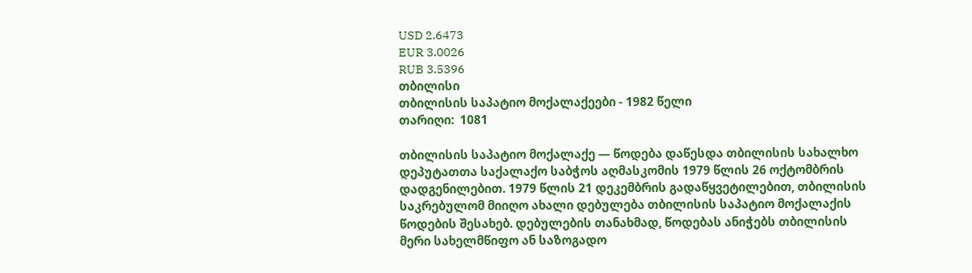USD 2.6473
EUR 3.0026
RUB 3.5396
თბილისი
თბილისის საპატიო მოქალაქეები - 1982 წელი
თარიღი:  1081

თბილისის საპატიო მოქალაქე — წოდება დაწესდა თბილისის სახალხო დეპუტათთა საქალაქო საბჭოს აღმასკომის 1979 წლის 26 ოქტომბრის დადგენილებით. 1979 წლის 21 დეკემბრის გადაწყვეტილებით, თბილისის საკრებულომ მიიღო ახალი დებულება თბილისის საპატიო მოქალაქის წოდების შესახებ. დებულების თანახმად, წოდებას ანიჭებს თბილისის მერი სახელმწიფო ან საზოგადო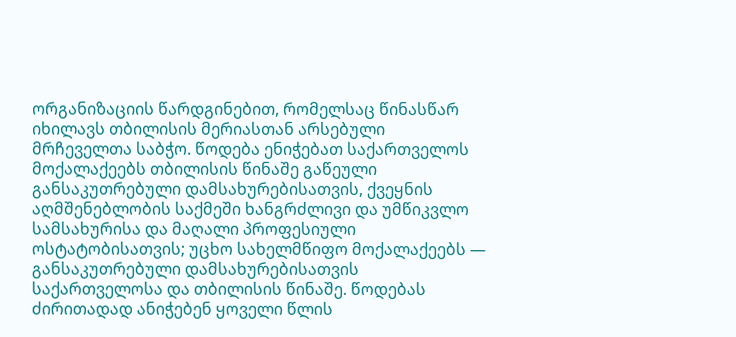ორგანიზაციის წარდგინებით, რომელსაც წინასწარ იხილავს თბილისის მერიასთან არსებული მრჩეველთა საბჭო. წოდება ენიჭებათ საქართველოს მოქალაქეებს თბილისის წინაშე გაწეული განსაკუთრებული დამსახურებისათვის, ქვეყნის აღმშენებლობის საქმეში ხანგრძლივი და უმწიკვლო სამსახურისა და მაღალი პროფესიული ოსტატობისათვის; უცხო სახელმწიფო მოქალაქეებს — განსაკუთრებული დამსახურებისათვის საქართველოსა და თბილისის წინაშე. წოდებას ძირითადად ანიჭებენ ყოველი წლის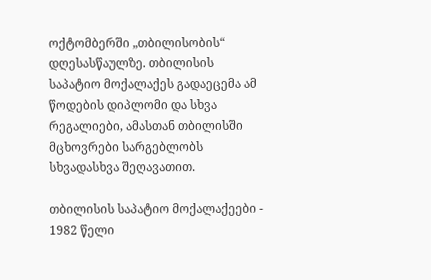ოქტომბერში „თბილისობის“ დღესასწაულზე. თბილისის საპატიო მოქალაქეს გადაეცემა ამ წოდების დიპლომი და სხვა რეგალიები, ამასთან თბილისში მცხოვრები სარგებლობს სხვადასხვა შეღავათით.

თბილისის საპატიო მოქალაქეები - 1982 წელი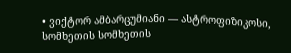• ვიქტორ ამბარცუმიანი — ასტროფიზიკოსი, სომხეთის სომხეთის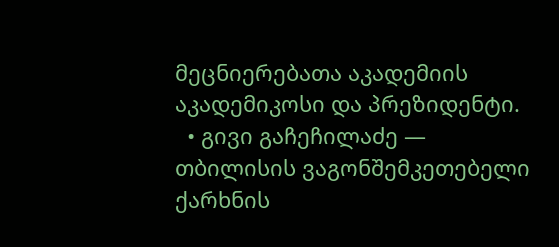მეცნიერებათა აკადემიის აკადემიკოსი და პრეზიდენტი.
  • გივი გაჩეჩილაძე — თბილისის ვაგონშემკეთებელი ქარხნის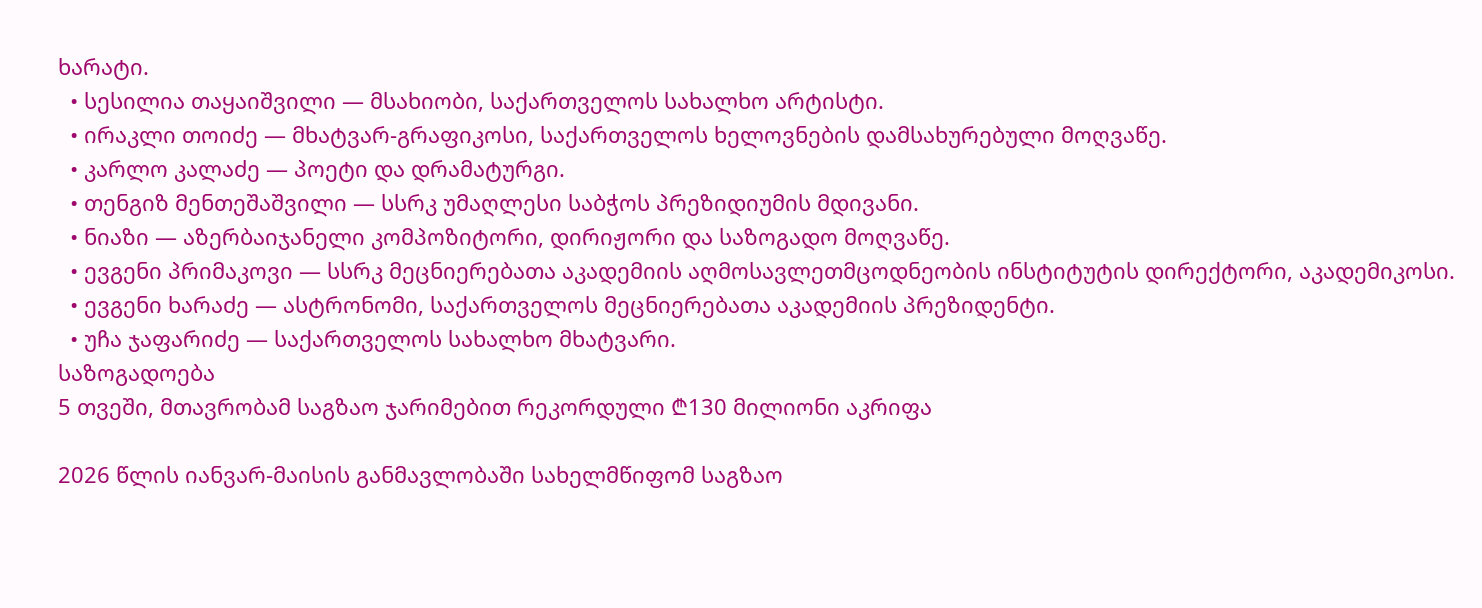ხარატი.
  • სესილია თაყაიშვილი — მსახიობი, საქართველოს სახალხო არტისტი.
  • ირაკლი თოიძე — მხატვარ-გრაფიკოსი, საქართველოს ხელოვნების დამსახურებული მოღვაწე.
  • კარლო კალაძე — პოეტი და დრამატურგი.
  • თენგიზ მენთეშაშვილი — სსრკ უმაღლესი საბჭოს პრეზიდიუმის მდივანი.
  • ნიაზი — აზერბაიჯანელი კომპოზიტორი, დირიჟორი და საზოგადო მოღვაწე.
  • ევგენი პრიმაკოვი — სსრკ მეცნიერებათა აკადემიის აღმოსავლეთმცოდნეობის ინსტიტუტის დირექტორი, აკადემიკოსი.
  • ევგენი ხარაძე — ასტრონომი, საქართველოს მეცნიერებათა აკადემიის პრეზიდენტი.
  • უჩა ჯაფარიძე — საქართველოს სახალხო მხატვარი.
საზოგადოება
5 თვეში, მთავრობამ საგზაო ჯარიმებით რეკორდული ₾130 მილიონი აკრიფა

2026 წლის იანვარ-მაისის განმავლობაში სახელმწიფომ საგზაო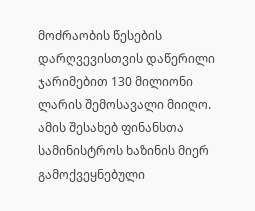მოძრაობის წესების დარღვევისთვის დაწერილი ჯარიმებით 130 მილიონი ლარის შემოსავალი მიიღო. ამის შესახებ ფინანსთა სამინისტროს ხაზინის მიერ გამოქვეყნებული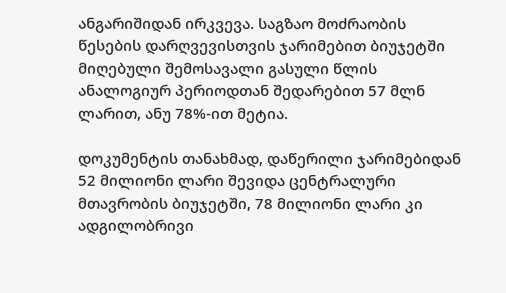ანგარიშიდან ირკვევა. საგზაო მოძრაობის წესების დარღვევისთვის ჯარიმებით ბიუჯეტში მიღებული შემოსავალი გასული წლის ანალოგიურ პერიოდთან შედარებით 57 მლნ ლარით, ანუ 78%-ით მეტია.

დოკუმენტის თანახმად, დაწერილი ჯარიმებიდან 52 მილიონი ლარი შევიდა ცენტრალური მთავრობის ბიუჯეტში, 78 მილიონი ლარი კი ადგილობრივი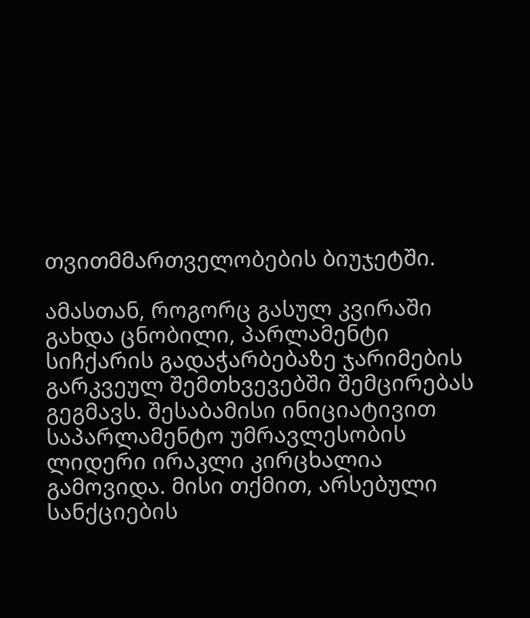თვითმმართველობების ბიუჯეტში.

ამასთან, როგორც გასულ კვირაში გახდა ცნობილი, პარლამენტი სიჩქარის გადაჭარბებაზე ჯარიმების გარკვეულ შემთხვევებში შემცირებას გეგმავს. შესაბამისი ინიციატივით საპარლამენტო უმრავლესობის ლიდერი ირაკლი კირცხალია გამოვიდა. მისი თქმით, არსებული სანქციების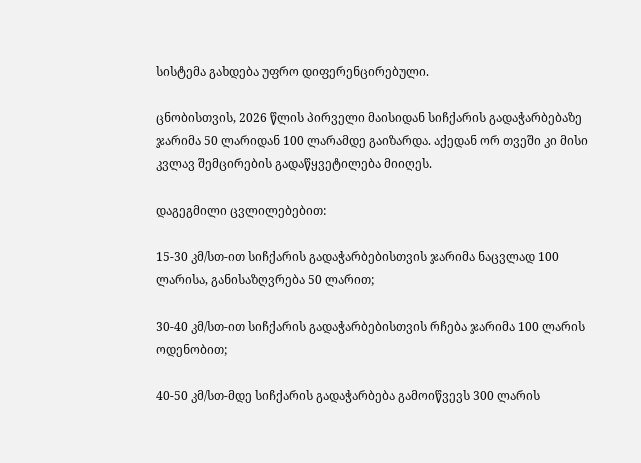სისტემა გახდება უფრო დიფერენცირებული.

ცნობისთვის, 2026 წლის პირველი მაისიდან სიჩქარის გადაჭარბებაზე ჯარიმა 50 ლარიდან 100 ლარამდე გაიზარდა. აქედან ორ თვეში კი მისი კვლავ შემცირების გადაწყვეტილება მიიღეს.

დაგეგმილი ცვლილებებით:

15-30 კმ/სთ-ით სიჩქარის გადაჭარბებისთვის ჯარიმა ნაცვლად 100 ლარისა, განისაზღვრება 50 ლარით;

30-40 კმ/სთ-ით სიჩქარის გადაჭარბებისთვის რჩება ჯარიმა 100 ლარის ოდენობით;

40-50 კმ/სთ-მდე სიჩქარის გადაჭარბება გამოიწვევს 300 ლარის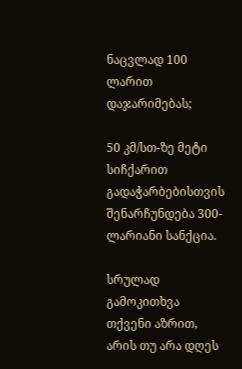ნაცვლად 100 ლარით დაჯარიმებას;

50 კმ/სთ-ზე მეტი სიჩქარით გადაჭარბებისთვის შენარჩუნდება 300-ლარიანი სანქცია.

სრულად
გამოკითხვა
თქვენი აზრით, არის თუ არა დღეს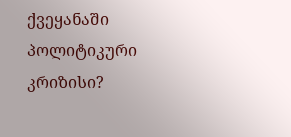ქვეყანაში პოლიტიკური კრიზისი?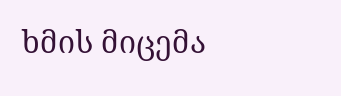ხმის მიცემა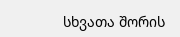სხვათა შორის